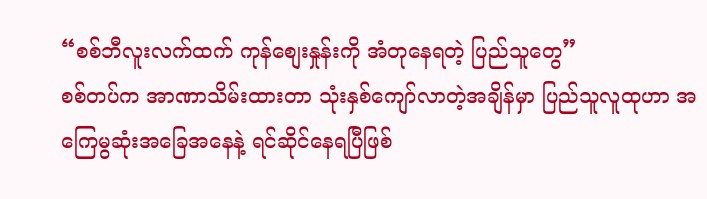“စစ်ဘီလူးလက်ထက် ကုန်စျေးနှုန်းကို အံတုနေရတဲ့ ပြည်သူတွေ”
စစ်တပ်က အာဏာသိမ်းထားတာ သုံးနှစ်ကျော်လာတဲ့အချိန်မှာ ပြည်သူလူထုဟာ အကြေမွဆုံးအခြေအနေနဲ့ ရင်ဆိုင်နေရပြီဖြစ်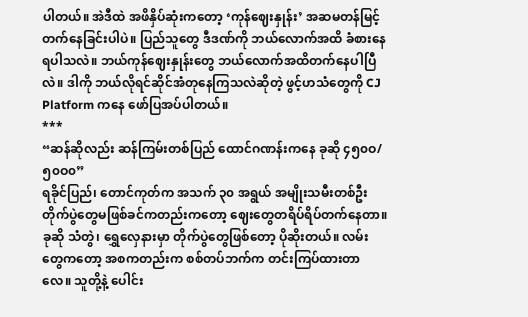ပါတယ်။ အဲဒီထဲ အဖိနှိပ်ဆုံးကတော့ ‘ကုန်ဈေးနှုန်း’ အဆမတန်မြင့်တက်နေခြင်းပါပဲ။ ပြည်သူတွေ ဒီဒဏ်ကို ဘယ်လောက်အထိ ခံစားနေရပါသလဲ။ ဘယ်ကုန်ဈေးနှုန်းတွေ ဘယ်လောက်အထိတက်နေပါပြီလဲ။ ဒါကို ဘယ်လိုရင်ဆိုင်အံတုနေကြသလဲဆိုတဲ့ ဖွင့်ဟသံတွေကို CJ Platform ကနေ ဖော်ပြအပ်ပါတယ်။
***
“ဆန်ဆိုလည်း ဆန်ကြမ်းတစ်ပြည် ထောင်ဂဏန်းကနေ ခုဆို ၄၅၀ဝ/၅၀ဝ၀”
ရခိုင်ပြည်၊ တောင်ကုတ်က အသက် ၃၀ အရွယ် အမျိုးသမီးတစ်ဦး
တိုက်ပွဲတွေမဖြစ်ခင်ကတည်းကတော့ ဈေးတွေတရိပ်ရိပ်တက်နေတာ။ ခုဆို သံတွဲ၊ ရွှေလှေနားမှာ တိုက်ပွဲတွေဖြစ်တော့ ပိုဆိုးတယ်။ လမ်းတွေကတော့ အစကတည်းက စစ်တပ်ဘက်က တင်းကြပ်ထားတာလေ။ သူတို့နဲ့ ပေါင်း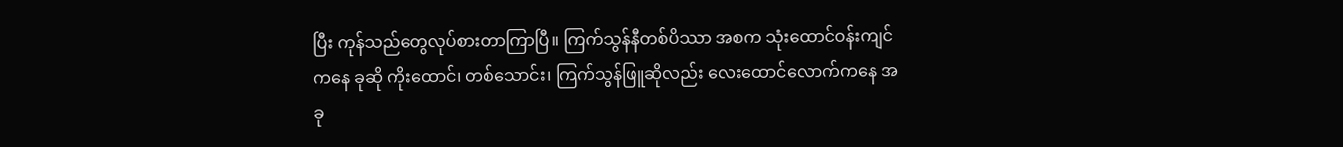ပြီး ကုန်သည်တွေလုပ်စားတာကြာပြီ။ ကြက်သွန်နီတစ်ပိဿာ အစက သုံးထောင်ဝန်းကျင်ကနေ ခုဆို ကိုးထောင်၊ တစ်သောင်း၊ ကြက်သွန်ဖြူဆိုလည်း လေးထောင်လောက်ကနေ အခု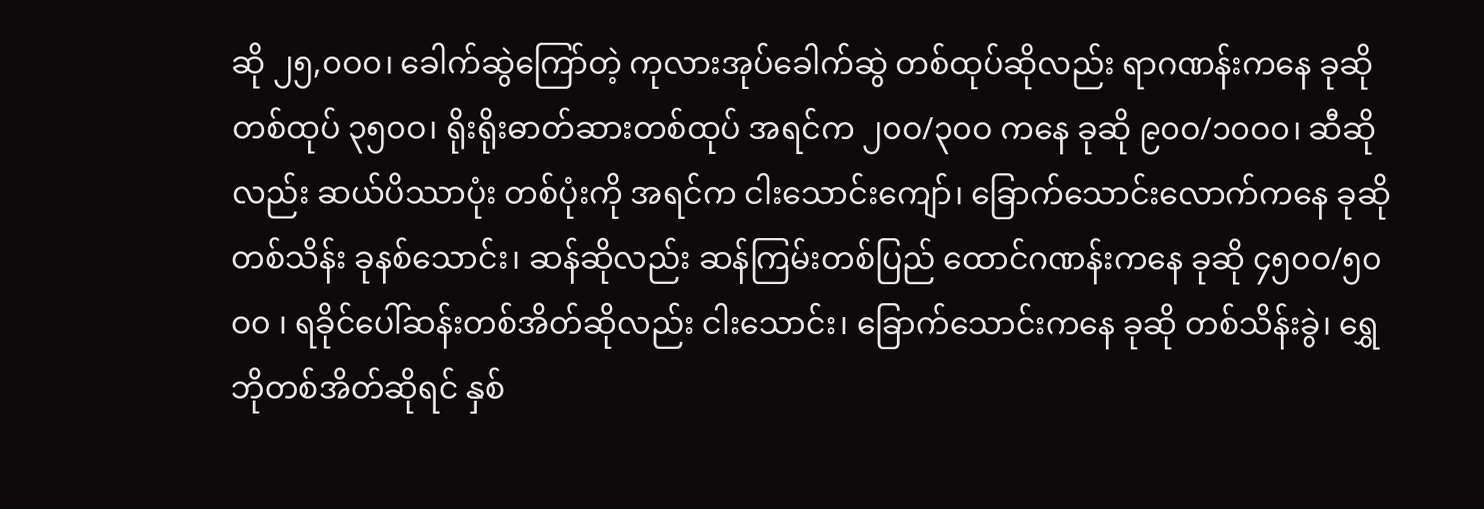ဆို ၂၅,၀ဝ၀၊ ခေါက်ဆွဲကြော်တဲ့ ကုလားအုပ်ခေါက်ဆွဲ တစ်ထုပ်ဆိုလည်း ရာဂဏန်းကနေ ခုဆို တစ်ထုပ် ၃၅၀ဝ၊ ရိုးရိုးဓာတ်ဆားတစ်ထုပ် အရင်က ၂၀ဝ/၃၀ဝ ကနေ ခုဆို ၉၀ဝ/၁၀ဝ၀၊ ဆီဆိုလည်း ဆယ်ပိဿာပုံး တစ်ပုံးကို အရင်က ငါးသောင်းကျော်၊ ခြောက်သောင်းလောက်ကနေ ခုဆို တစ်သိန်း ခုနစ်သောင်း၊ ဆန်ဆိုလည်း ဆန်ကြမ်းတစ်ပြည် ထောင်ဂဏန်းကနေ ခုဆို ၄၅၀ဝ/၅၀ဝ၀ ၊ ရခိုင်ပေါ်ဆန်းတစ်အိတ်ဆိုလည်း ငါးသောင်း၊ ခြောက်သောင်းကနေ ခုဆို တစ်သိန်းခွဲ၊ ရွှေဘိုတစ်အိတ်ဆိုရင် နှစ်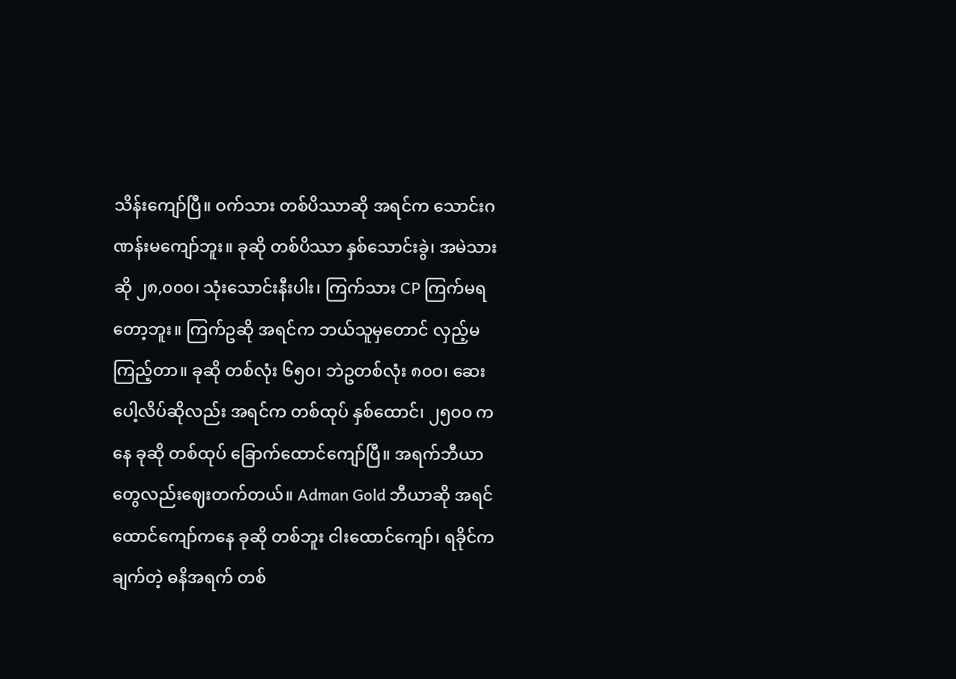သိန်းကျော်ပြီ။ ဝက်သား တစ်ပိဿာဆို အရင်က သောင်းဂဏန်းမကျော်ဘူး။ ခုဆို တစ်ပိဿာ နှစ်သောင်းခွဲ၊ အမဲသားဆို ၂၈,၀၀၀၊ သုံးသောင်းနီးပါး၊ ကြက်သား CP ကြက်မရတော့ဘူး။ ကြက်ဥဆို အရင်က ဘယ်သူမှတောင် လှည့်မကြည့်တာ။ ခုဆို တစ်လုံး ၆၅၀၊ ဘဲဥတစ်လုံး ၈၀ဝ၊ ဆေးပေါ့လိပ်ဆိုလည်း အရင်က တစ်ထုပ် နှစ်ထောင်၊ ၂၅၀၀ ကနေ ခုဆို တစ်ထုပ် ခြောက်ထောင်ကျော်ပြီ။ အရက်ဘီယာတွေလည်းဈေးတက်တယ်။ Adman Gold ဘီယာဆို အရင် ထောင်ကျော်ကနေ ခုဆို တစ်ဘူး ငါးထောင်ကျော်၊ ရခိုင်ကချက်တဲ့ ဓနိအရက် တစ်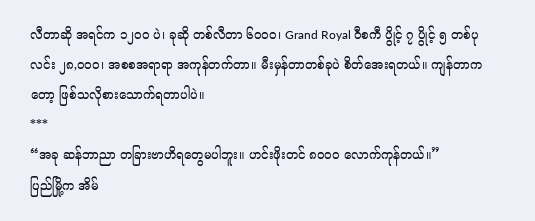လီတာဆို အရင်က ၁၂၀ဝ ပဲ၊ ခုဆို တစ်လီတာ ၆၀ဝ၀၊ Grand Royal ဝီစကီ ပွိုင့် ၇ ပွိုင့် ၅ တစ်ပုလင်း ၂၈,၀ဝ၀၊ အစစအရာရာ အကုန်တက်တာ။ မီးမှန်တာတစ်ခုပဲ စိတ်အေးရတယ်။ ကျန်တာကတော့ ဖြစ်သလိုစားသောက်ရတာပါပဲ။
***
“အခု ဆန်ဘာညာ တခြားဗာဟိရတွေမပါဘူး။ ဟင်းဖိုးတင် ၈၀ဝ၀ လောက်ကုန်တယ်။”
ပြည်မြို့က အိမ်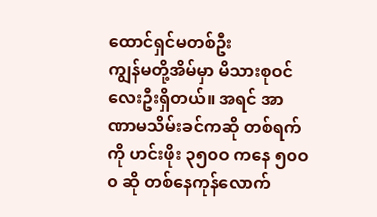ထောင်ရှင်မတစ်ဦး
ကျွန်မတို့အိမ်မှာ မိသားစုဝင် လေးဦးရှိတယ်။ အရင် အာဏာမသိမ်းခင်ကဆို တစ်ရက်ကို ဟင်းဖိုး ၃၅၀ဝ ကနေ ၅၀ဝ၀ ဆို တစ်နေကုန်လောက်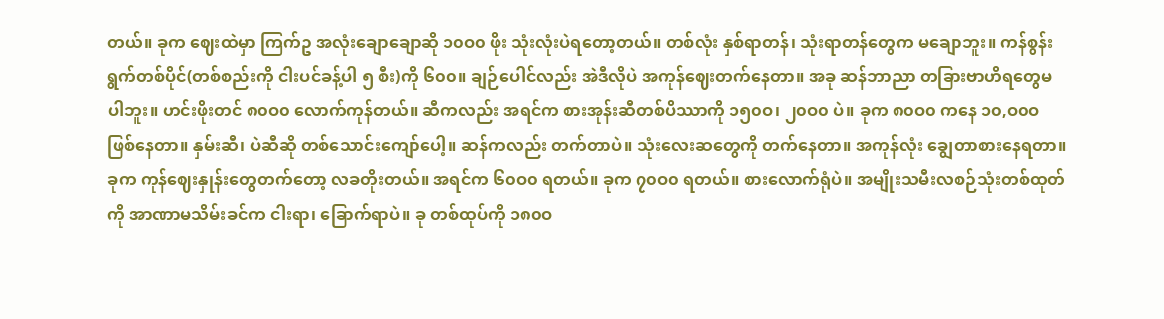တယ်။ ခုက ဈေးထဲမှာ ကြက်ဥ အလုံးချောချောဆို ၁၀ဝ၀ ဖိုး သုံးလုံးပဲရတော့တယ်။ တစ်လုံး နှစ်ရာတန်၊ သုံးရာတန်တွေက မချောဘူး။ ကန်စွန်းရွက်တစ်ပိုင်(တစ်စည်းကို ငါးပင်ခန့်ပါ ၅ စီး)ကို ၆၀၀။ ချဉ်ပေါင်လည်း အဲဒီလိုပဲ အကုန်ဈေးတက်နေတာ။ အခု ဆန်ဘာညာ တခြားဗာဟိရတွေမပါဘူး။ ဟင်းဖိုးတင် ၈၀ဝ၀ လောက်ကုန်တယ်။ ဆီကလည်း အရင်က စားအုန်းဆီတစ်ပိဿာကို ၁၅၀ဝ၊ ၂၀ဝ၀ ပဲ။ ခုက ၈၀ဝ၀ ကနေ ၁၀,ဝ၀ဝ ဖြစ်နေတာ။ နှမ်းဆီ၊ ပဲဆီဆို တစ်သောင်းကျော်ပေါ့။ ဆန်ကလည်း တက်တာပဲ။ သုံးလေးဆတွေကို တက်နေတာ။ အကုန်လုံး ချွေတာစားနေရတာ။
ခုက ကုန်ဈေးနှုန်းတွေတက်တော့ လခတိုးတယ်။ အရင်က ၆၀ဝ၀ ရတယ်။ ခုက ၇၀ဝ၀ ရတယ်။ စားလောက်ရုံပဲ။ အမျိုးသမီးလစဉ်သုံးတစ်ထုတ်ကို အာဏာမသိမ်းခင်က ငါးရာ၊ ခြောက်ရာပဲ။ ခု တစ်ထုပ်ကို ၁၈၀ဝ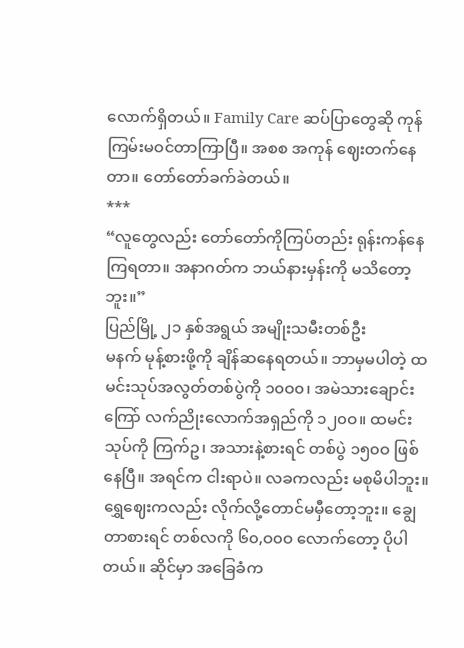လောက်ရှိတယ်။ Family Care ဆပ်ပြာတွေဆို ကုန်ကြမ်းမဝင်တာကြာပြီ။ အစစ အကုန် ဈေးတက်နေတာ။ တော်တော်ခက်ခဲတယ်။
***
“လူတွေလည်း တော်တော်ကိုကြပ်တည်း ရုန်းကန်နေကြရတာ။ အနာဂတ်က ဘယ်နားမှန်းကို မသိတော့ဘူး။”
ပြည်မြို့ ၂၁ နှစ်အရွယ် အမျိုးသမီးတစ်ဦး
မနက် မုန့်စားဖို့ကို ချိန်ဆနေရတယ်။ ဘာမှမပါတဲ့ ထမင်းသုပ်အလွတ်တစ်ပွဲကို ၁၀ဝ၀၊ အမဲသားချောင်းကြော် လက်ညိုးလောက်အရှည်ကို ၁၂၀ဝ။ ထမင်းသုပ်ကို ကြက်ဥ၊ အသားနဲ့စားရင် တစ်ပွဲ ၁၅၀ဝ ဖြစ်နေပြီ။ အရင်က ငါးရာပဲ။ လခကလည်း မစုမိပါဘူး။ ရွှေဈေးကလည်း လိုက်လို့တောင်မမှီတော့ဘူး။ ချွေတာစားရင် တစ်လကို ၆၀,ဝ၀ဝ လောက်တော့ ပိုပါတယ်။ ဆိုင်မှာ အခြေခံက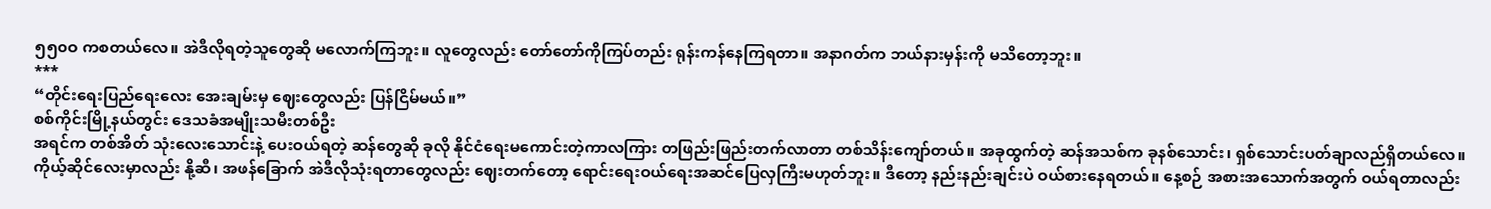၅၅၀ဝ ကစတယ်လေ။ အဲဒီလိုရတဲ့သူတွေဆို မလောက်ကြဘူး။ လူတွေလည်း တော်တော်ကိုကြပ်တည်း ရုန်းကန်နေကြရတာ။ အနာဂတ်က ဘယ်နားမှန်းကို မသိတော့ဘူး။
***
“တိုင်းရေးပြည်ရေးလေး အေးချမ်းမှ ဈေးတွေလည်း ပြန်ငြိမ်မယ်။”
စစ်ကိုင်းမြို့နယ်တွင်း ဒေသခံအမျိုးသမီးတစ်ဦး
အရင်က တစ်အိတ် သုံးလေးသောင်းနဲ့ ပေးဝယ်ရတဲ့ ဆန်တွေဆို ခုလို နိုင်ငံရေးမကောင်းတဲ့ကာလကြား တဖြည်းဖြည်းတက်လာတာ တစ်သိန်းကျော်တယ်။ အခုထွက်တဲ့ ဆန်အသစ်က ခုနစ်သောင်း၊ ရှစ်သောင်းပတ်ချာလည်ရှိတယ်လေ။ ကိုယ့်ဆိုင်လေးမှာလည်း နို့ဆီ၊ အဖန်ခြောက် အဲဒီလိုသုံးရတာတွေလည်း ဈေးတက်တော့ ရောင်းရေးဝယ်ရေးအဆင်ပြေလှကြီးမဟုတ်ဘူး။ ဒီတော့ နည်းနည်းချင်းပဲ ဝယ်စားနေရတယ်။ နေ့စဉ် အစားအသောက်အတွက် ဝယ်ရတာလည်း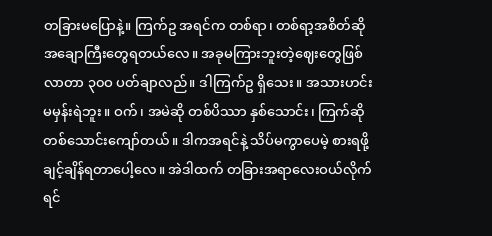တခြားမပြောနဲ့။ ကြက်ဥ အရင်က တစ်ရာ၊ တစ်ရာ့အစိတ်ဆို အချောကြီးတွေရတယ်လေ။ အခုမကြားဘူးတဲ့ဈေးတွေဖြစ်လာတာ ၃၀ဝ ပတ်ချာလည်။ ဒါကြက်ဥ ရှိသေး။ အသားဟင်းမမှန်းရဲဘူး။ ဝက်၊ အမဲဆို တစ်ပိဿာ နှစ်သောင်း၊ ကြက်ဆို တစ်သောင်းကျော်တယ်။ ဒါကအရင်နဲ့ သိပ်မကွာပေမဲ့ စားရဖို့ချင့်ချိန်ရတာပေါ့လေ။ အဲဒါထက် တခြားအရာလေးဝယ်လိုက်ရင်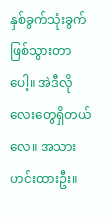နှစ်ခွက်သုံးခွက်ဖြစ်သွားတာပေါ့။ အဲဒီလိုလေးတွေရှိတယ်လေ။ အသားဟင်းထားဦး။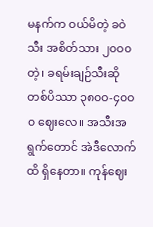မနက်က ဝယ်မိတဲ့ ခဝဲသီး အစိတ်သား ၂၀ဝ၀ တဲ့၊ ခရမ်းချဉ်သီးဆို တစ်ပိဿာ ၃၈၀ဝ-၄၀ဝ၀ ဈေးလေ။ အသီးအရွက်တောင် အဲဒီလောက်ထိ ရှိနေတာ။ ကုန်ဈေး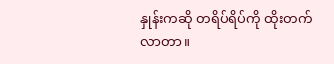နှုန်းကဆို တရိပ်ရိပ်ကို ထိုးတက်လာတာ။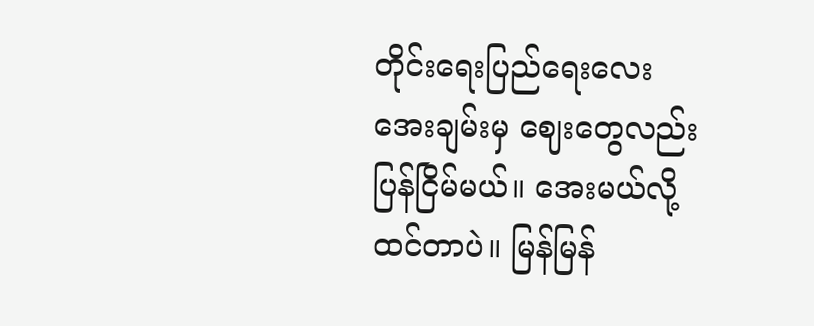တိုင်းရေးပြည်ရေးလေး အေးချမ်းမှ ဈေးတွေလည်း ပြန်ငြိမ်မယ်။ အေးမယ်လို့ ထင်တာပဲ။ မြန်မြန်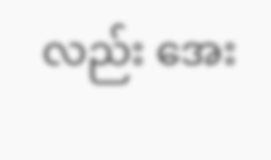လည်း အေး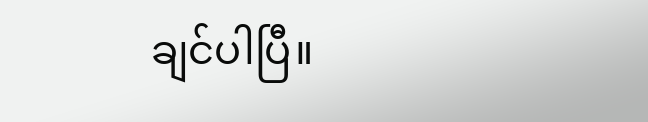ချင်ပါပြီ။